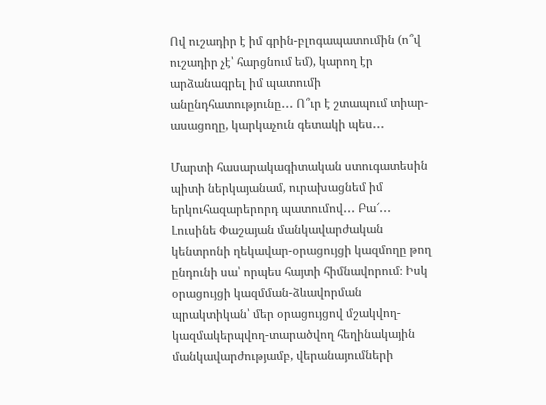Ով ուշադիր է իմ գրին-բլոգապատումին (ո՞վ ուշադիր չէ՝ հարցնում եմ), կարող էր արձանագրել իմ պատումի անընդհատությունը․․․ Ո՞ւր է շտապում տիար-ասացողը, կարկաչուն գետակի պես․․․

Մարտի հասարակագիտական ստուգատեսին պիտի ներկայանամ, ուրախացնեմ իմ երկուհազարերորդ պատումով․․․ Բա՜․․․ Լուսինե Փաշայան մանկավարժական կենտրոնի ղեկավար-օրացույցի կազմողը թող ընդունի սա՝ որպես հայտի հիմնավորում։ Իսկ օրացույցի կազմման-ձևավորման պրակտիկան՝ մեր օրացույցով մշակվող-կազմակերպվող-տարածվող հեղինակային մանկավարժությամբ, վերանայումների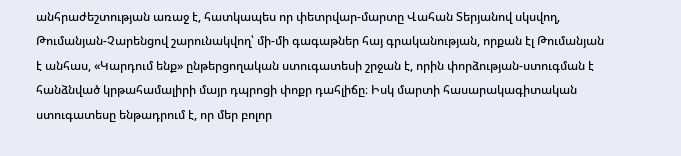անհրաժեշտության առաջ է, հատկապես որ փետրվար-մարտը Վահան Տերյանով սկսվող, Թումանյան-Չարենցով շարունակվող՝ մի-մի գագաթներ հայ գրականության, որքան էլ Թումանյան է անհաս, «Կարդում ենք» ընթերցողական ստուգատեսի շրջան է, որին փորձության-ստուգման է հանձնված կրթահամալիրի մայր դպրոցի փոքր դահլիճը։ Իսկ մարտի հասարակագիտական ստուգատեսը ենթադրում է, որ մեր բոլոր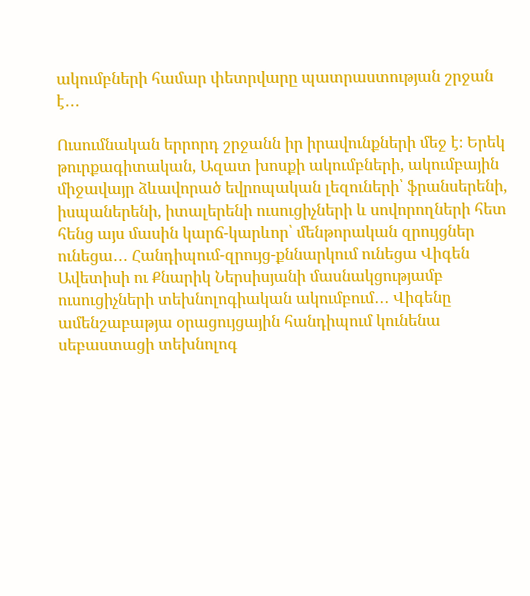ակումբների համար փետրվարը պատրաստության շրջան է․․․

Ուսումնական երրորդ շրջանն իր իրավունքների մեջ է։ Երեկ թուրքագիտական, Ազատ խոսքի ակումբների, ակումբային միջավայր ձևավորած եվրոպական լեզուների՝ ֆրանսերենի, իսպաներենի, իտալերենի ուսուցիչների և սովորողների հետ հենց այս մասին կարճ-կարևոր՝ մենթորական զրույցներ ունեցա․․․ Հանդիպում-զրույց-քննարկում ունեցա Վիգեն Ավետիսի ու Քնարիկ Ներսիսյանի մասնակցությամբ ուսուցիչների տեխնոլոգիական ակումբում․․․ Վիգենը ամենշաբաթյա օրացույցային հանդիպում կունենա սեբաստացի տեխնոլոգ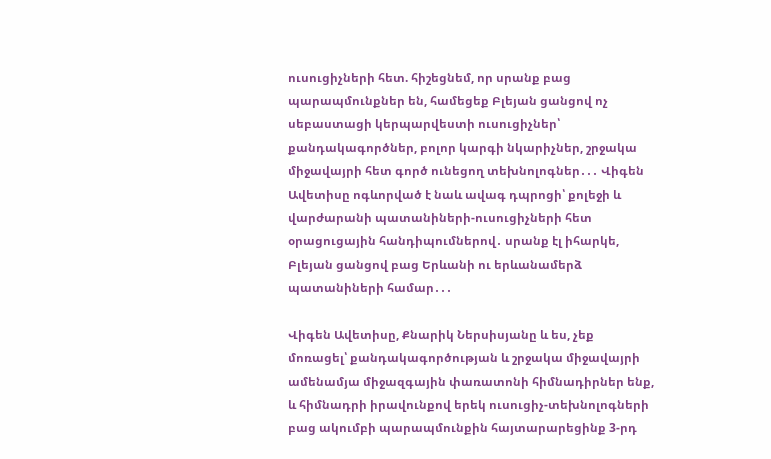ուսուցիչների հետ. հիշեցնեմ, որ սրանք բաց պարապմունքներ են, համեցեք Բլեյան ցանցով ոչ սեբաստացի կերպարվեստի ուսուցիչներ՝ քանդակագործներ, բոլոր կարգի նկարիչներ, շրջակա միջավայրի հետ գործ ունեցող տեխնոլոգներ․․․ Վիգեն Ավետիսը ոգևորված է նաև ավագ դպրոցի՝ քոլեջի և վարժարանի պատանիների-ուսուցիչների հետ օրացուցային հանդիպումներով․ սրանք էլ իհարկե, Բլեյան ցանցով բաց Երևանի ու երևանամերձ պատանիների համար․․․

Վիգեն Ավետիսը, Քնարիկ Ներսիսյանը և ես, չեք մոռացել՝ քանդակագործության և շրջակա միջավայրի ամենամյա միջազգային փառատոնի հիմնադիրներ ենք, և հիմնադրի իրավունքով երեկ ուսուցիչ-տեխնոլոգների բաց ակումբի պարապմունքին հայտարարեցինք 3-րդ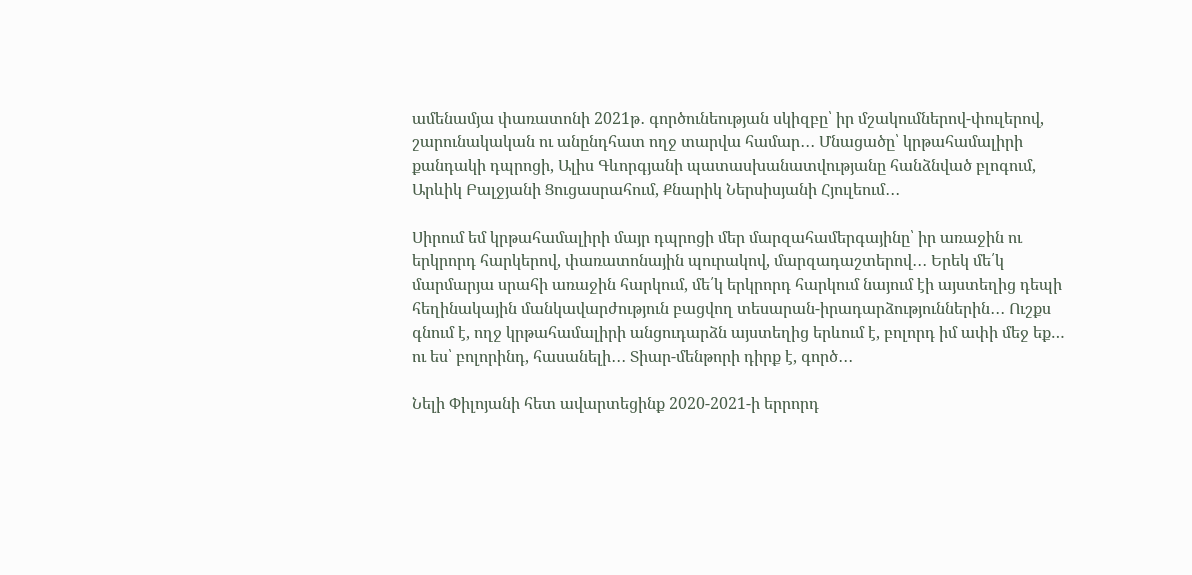ամենամյա փառատոնի 2021թ․ գործունեության սկիզբը՝ իր մշակումներով-փուլերով, շարունակական ու անընդհատ ողջ տարվա համար․․․ Մնացածը՝ կրթահամալիրի քանդակի դպրոցի, Ալիս Գևորգյանի պատասխանատվությանը հանձնված բլոգում, Արևիկ Բալջյանի Ցուցասրահում, Քնարիկ Ներսիսյանի Հյուլեում․․․

Սիրում եմ կրթահամալիրի մայր դպրոցի մեր մարզահամերգայինը՝ իր առաջին ու երկրորդ հարկերով, փառատոնային պուրակով, մարզադաշտերով․․․ Երեկ մե՛կ մարմարյա սրահի առաջին հարկում, մե՛կ երկրորդ հարկում նայում էի այստեղից դեպի հեղինակային մանկավարժություն բացվող տեսարան-իրադարձություններին․․․ Ուշքս գնում է, ողջ կրթահամալիրի անցուդարձն այստեղից երևում է, բոլորդ իմ ափի մեջ եք… ու ես՝ բոլորինդ, հասանելի․․․ Տիար-մենթորի դիրք է, գործ․․․

Նելի Փիլոյանի հետ ավարտեցինք 2020-2021-ի երրորդ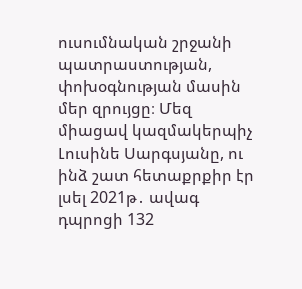ուսումնական շրջանի պատրաստության, փոխօգնության մասին մեր զրույցը։ Մեզ միացավ կազմակերպիչ Լուսինե Սարգսյանը, ու ինձ շատ հետաքրքիր էր լսել 2021թ․ ավագ դպրոցի 132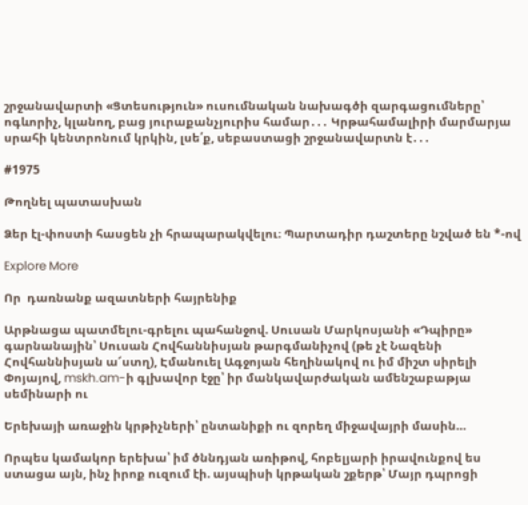շրջանավարտի «Ցտեսություն» ուսումնական նախագծի զարգացումները՝ ոգևորիչ, կլանող, բաց յուրաքանչյուրիս համար․․․ Կրթահամալիրի մարմարյա սրահի կենտրոնում կրկին, լսե՛ք, սեբաստացի շրջանավարտն է․․․

#1975

Թողնել պատասխան

Ձեր էլ-փոստի հասցեն չի հրապարակվելու։ Պարտադիր դաշտերը նշված են *-ով

Explore More

Որ  դառնանք ազատների հայրենիք

Արթնացա պատմելու-գրելու պահանջով. Սուսան Մարկոսյանի «Դպիրը» գարնանային՝ Սուսան Հովհաննիսյան թարգմանիչով (թե չէ Նազենի Հովհաննիսյան ա՜ստղ), Էմանուել Ագջոյան հեղինակով ու իմ միշտ սիրելի Փոյայով, mskh.am-ի գլխավոր էջը՝ իր մանկավարժական ամենշաբաթյա սեմինարի ու

Երեխայի առաջին կրթիչների՝ ընտանիքի ու զորեղ միջավայրի մասին…

Որպես կամակոր երեխա՝ իմ ծննդյան առիթով, հոբելյարի իրավունքով ես ստացա այն, ինչ իրոք ուզում էի. այսպիսի կրթական շքերթ՝ Մայր դպրոցի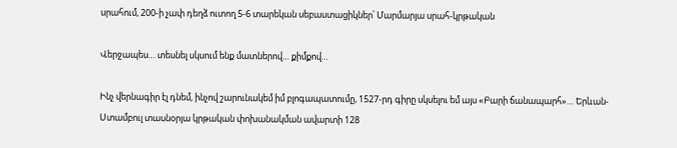սրահում, 200-ի չափ դեղձ ուտող 5-6 տարեկան սեբաստացիկներ՝ Մարմարյա սրահ-կրթական

Վերջապես… տեսնել սկսում ենք մատներով… քիմքով…

Ինչ վերնագիր էլ դնեմ, ինչով շարունակեմ իմ բլոգապատումը, 1527-րդ գիրը սկսելու եմ այս «Բարի ճանապարհ»… Երևան-Ստամբուլ տասնօրյա կրթական փոխանակման ավարտի 128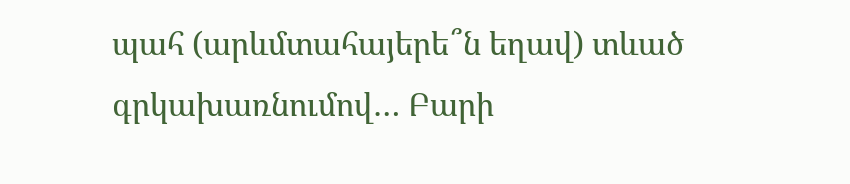պահ (արևմտահայերե՞ն եղավ) տևած գրկախառնումով… Բարի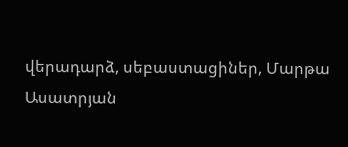վերադարձ, սեբաստացիներ, Մարթա Ասատրյան